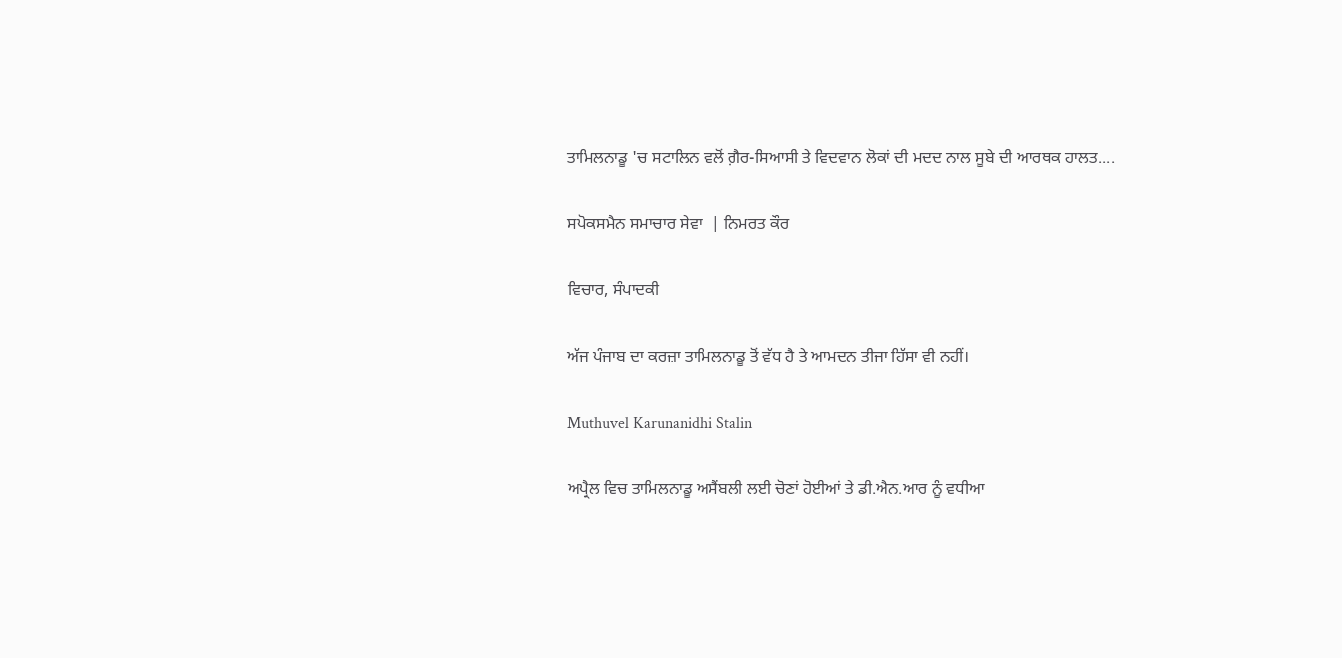ਤਾਮਿਲਨਾਡੂ 'ਚ ਸਟਾਲਿਨ ਵਲੋਂ ਗ਼ੈਰ-ਸਿਆਸੀ ਤੇ ਵਿਦਵਾਨ ਲੋਕਾਂ ਦੀ ਮਦਦ ਨਾਲ ਸੂਬੇ ਦੀ ਆਰਥਕ ਹਾਲਤ....

ਸਪੋਕਸਮੈਨ ਸਮਾਚਾਰ ਸੇਵਾ  | ਨਿਮਰਤ ਕੌਰ

ਵਿਚਾਰ, ਸੰਪਾਦਕੀ

ਅੱਜ ਪੰਜਾਬ ਦਾ ਕਰਜ਼ਾ ਤਾਮਿਲਨਾਡੂ ਤੋਂ ਵੱਧ ਹੈ ਤੇ ਆਮਦਨ ਤੀਜਾ ਹਿੱਸਾ ਵੀ ਨਹੀਂ।

Muthuvel Karunanidhi Stalin

ਅਪ੍ਰੈਲ ਵਿਚ ਤਾਮਿਲਨਾਡੂ ਅਸੈਂਬਲੀ ਲਈ ਚੋਣਾਂ ਹੋਈਆਂ ਤੇ ਡੀ.ਐਨ.ਆਰ ਨੂੰ ਵਧੀਆ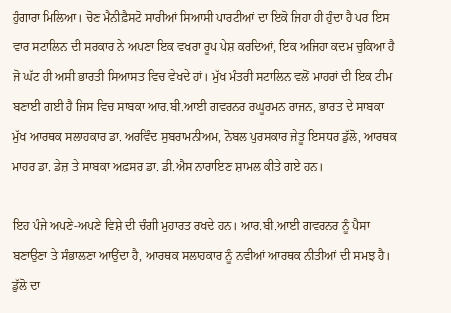ਹੁੰਗਾਰਾ ਮਿਲਿਆ। ਚੋਣ ਮੈਨੀਫ਼ੈਸਟੋ ਸਾਰੀਆਂ ਸਿਆਸੀ ਪਾਰਟੀਆਂ ਦਾ ਇਕੋ ਜਿਹਾ ਹੀ ਹੁੰਦਾ ਹੈ ਪਰ ਇਸ ਵਾਰ ਸਟਾਲਿਨ ਦੀ ਸਰਕਾਰ ਨੇ ਅਪਣਾ ਇਕ ਵਖਰਾ ਰੂਪ ਪੇਸ਼ ਕਰਦਿਆਂ, ਇਕ ਅਜਿਹਾ ਕਦਮ ਚੁਕਿਆ ਹੈ ਜੋ ਘੱਟ ਹੀ ਅਸੀ ਭਾਰਤੀ ਸਿਆਸਤ ਵਿਚ ਵੇਖਦੇ ਹਾਂ। ਮੁੱਖ ਮੰਤਰੀ ਸਟਾਲਿਨ ਵਲੋਂ ਮਾਹਰਾਂ ਦੀ ਇਕ ਟੀਮ ਬਣਾਈ ਗਈ ਹੈ ਜਿਸ ਵਿਚ ਸਾਬਕਾ ਆਰ.ਬੀ.ਆਈ ਗਵਰਨਰ ਰਘੂਰਮਨ ਰਾਜਨ, ਭਾਰਤ ਦੇ ਸਾਬਕਾ ਮੁੱਖ ਆਰਥਕ ਸਲਾਹਕਾਰ ਡਾ. ਅਰਵਿੰਦ ਸੁਬਰਾਮਨੀਅਮ, ਨੋਬਲ ਪੁਰਸਕਾਰ ਜੇਤੂ ਇਸਧਰ ਡੁੱਲੋ, ਆਰਥਕ ਮਾਹਰ ਡਾ. ਡੇਜ਼ ਤੇ ਸਾਬਕਾ ਅਫ਼ਸਰ ਡਾ. ਡੀ.ਐਸ ਨਾਰਾਇਣ ਸ਼ਾਮਲ ਕੀਤੇ ਗਏ ਹਨ।

ਇਹ ਪੰਜੇ ਅਪਣੇ-ਅਪਣੇ ਵਿਸ਼ੇ ਦੀ ਚੰਗੀ ਮੁਹਾਰਤ ਰਖਦੇ ਹਨ। ਆਰ.ਬੀ.ਆਈ ਗਵਰਨਰ ਨੂੰ ਪੈਸਾ ਬਣਾਉਣਾ ਤੇ ਸੰਭਾਲਣਾ ਆਉਂਦਾ ਹੈ, ਆਰਥਕ ਸਲਾਹਕਾਰ ਨੂੰ ਨਵੀਆਂ ਆਰਥਕ ਨੀਤੀਆਂ ਦੀ ਸਮਝ ਹੈ। ਡੁੱਲੋ ਦਾ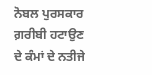ਨੋਬਲ ਪੁਰਸਕਾਰ ਗ਼ਰੀਬੀ ਹਟਾਉਣ ਦੇ ਕੰਮਾਂ ਦੇ ਨਤੀਜੇ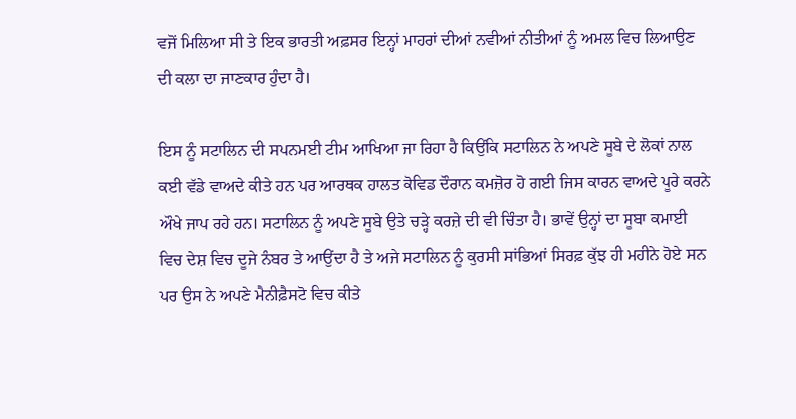ਵਜੋਂ ਮਿਲਿਆ ਸੀ ਤੇ ਇਕ ਭਾਰਤੀ ਅਫ਼ਸਰ ਇਨ੍ਹਾਂ ਮਾਹਰਾਂ ਦੀਆਂ ਨਵੀਆਂ ਨੀਤੀਆਂ ਨੂੰ ਅਮਲ ਵਿਚ ਲਿਆਉਣ ਦੀ ਕਲਾ ਦਾ ਜਾਣਕਾਰ ਹੁੰਦਾ ਹੈ।

ਇਸ ਨੂੰ ਸਟਾਲਿਨ ਦੀ ਸਪਨਮਈ ਟੀਮ ਆਖਿਆ ਜਾ ਰਿਹਾ ਹੈ ਕਿਉਂਕਿ ਸਟਾਲਿਨ ਨੇ ਅਪਣੇ ਸੂਬੇ ਦੇ ਲੋਕਾਂ ਨਾਲ ਕਈ ਵੱਡੇ ਵਾਅਦੇ ਕੀਤੇ ਹਨ ਪਰ ਆਰਥਕ ਹਾਲਤ ਕੋਵਿਡ ਦੌਰਾਨ ਕਮਜ਼ੋਰ ਹੋ ਗਈ ਜਿਸ ਕਾਰਨ ਵਾਅਦੇ ਪੂਰੇ ਕਰਨੇ ਔਖੇ ਜਾਪ ਰਹੇ ਹਨ। ਸਟਾਲਿਨ ਨੂੰ ਅਪਣੇ ਸੂਬੇ ਉਤੇ ਚੜ੍ਹੇ ਕਰਜ਼ੇ ਦੀ ਵੀ ਚਿੰਤਾ ਹੈ। ਭਾਵੇਂ ਉਨ੍ਹਾਂ ਦਾ ਸੂਬਾ ਕਮਾਈ ਵਿਚ ਦੇਸ਼ ਵਿਚ ਦੂਜੇ ਨੰਬਰ ਤੇ ਆਉਂਦਾ ਹੈ ਤੇ ਅਜੇ ਸਟਾਲਿਨ ਨੂੰ ਕੁਰਸੀ ਸਾਂਭਿਆਂ ਸਿਰਫ਼ ਕੁੱਝ ਹੀ ਮਹੀਨੇ ਹੋਏ ਸਨ ਪਰ ਉਸ ਨੇ ਅਪਣੇ ਮੈਨੀਫ਼ੈਸਟੋ ਵਿਚ ਕੀਤੇ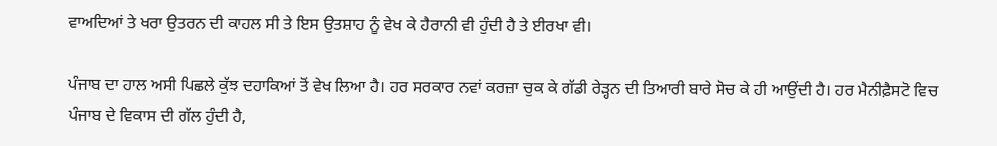ਵਾਅਦਿਆਂ ਤੇ ਖਰਾ ਉਤਰਨ ਦੀ ਕਾਹਲ ਸੀ ਤੇ ਇਸ ਉਤਸ਼ਾਹ ਨੂੰ ਵੇਖ ਕੇ ਹੈਰਾਨੀ ਵੀ ਹੁੰਦੀ ਹੈ ਤੇ ਈਰਖਾ ਵੀ।

ਪੰਜਾਬ ਦਾ ਹਾਲ ਅਸੀ ਪਿਛਲੇ ਕੁੱਝ ਦਹਾਕਿਆਂ ਤੋਂ ਵੇਖ ਲਿਆ ਹੈ। ਹਰ ਸਰਕਾਰ ਨਵਾਂ ਕਰਜ਼ਾ ਚੁਕ ਕੇ ਗੱਡੀ ਰੇੜ੍ਹਨ ਦੀ ਤਿਆਰੀ ਬਾਰੇ ਸੋਚ ਕੇ ਹੀ ਆਉਂਦੀ ਹੈ। ਹਰ ਮੈਨੀਫ਼ੈਸਟੋ ਵਿਚ ਪੰਜਾਬ ਦੇ ਵਿਕਾਸ ਦੀ ਗੱਲ ਹੁੰਦੀ ਹੈ,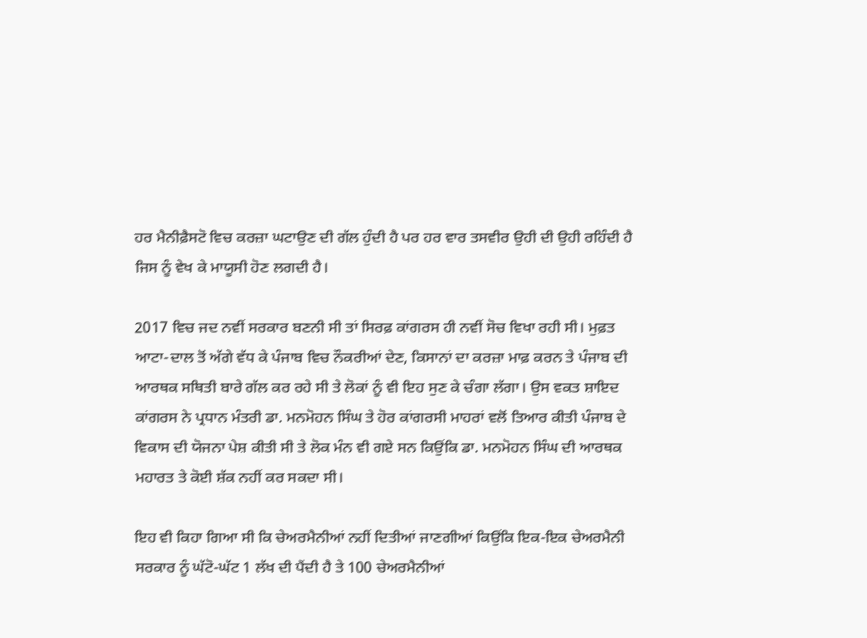ਹਰ ਮੈਨੀਫ਼ੈਸਟੋ ਵਿਚ ਕਰਜ਼ਾ ਘਟਾਉਣ ਦੀ ਗੱਲ ਹੁੰਦੀ ਹੈ ਪਰ ਹਰ ਵਾਰ ਤਸਵੀਰ ਉਹੀ ਦੀ ਉਹੀ ਰਹਿੰਦੀ ਹੈ ਜਿਸ ਨੂੰ ਵੇਖ ਕੇ ਮਾਯੂਸੀ ਹੋਣ ਲਗਦੀ ਹੈ।

2017 ਵਿਚ ਜਦ ਨਵੀਂ ਸਰਕਾਰ ਬਣਨੀ ਸੀ ਤਾਂ ਸਿਰਫ਼ ਕਾਂਗਰਸ ਹੀ ਨਵੀਂ ਸੋਚ ਵਿਖਾ ਰਹੀ ਸੀ। ਮੁਫ਼ਤ ਆਟਾ-ਦਾਲ ਤੋਂ ਅੱਗੇ ਵੱਧ ਕੇ ਪੰਜਾਬ ਵਿਚ ਨੌਕਰੀਆਂ ਦੇਣ, ਕਿਸਾਨਾਂ ਦਾ ਕਰਜ਼ਾ ਮਾਫ਼ ਕਰਨ ਤੇ ਪੰਜਾਬ ਦੀ ਆਰਥਕ ਸਥਿਤੀ ਬਾਰੇ ਗੱਲ ਕਰ ਰਹੇ ਸੀ ਤੇ ਲੋਕਾਂ ਨੂੰ ਵੀ ਇਹ ਸੁਣ ਕੇ ਚੰਗਾ ਲੱਗਾ। ਉਸ ਵਕਤ ਸ਼ਾਇਦ ਕਾਂਗਰਸ ਨੇ ਪ੍ਰਧਾਨ ਮੰਤਰੀ ਡਾ. ਮਨਮੋਹਨ ਸਿੰਘ ਤੇ ਹੋਰ ਕਾਂਗਰਸੀ ਮਾਹਰਾਂ ਵਲੋਂ ਤਿਆਰ ਕੀਤੀ ਪੰਜਾਬ ਦੇ ਵਿਕਾਸ ਦੀ ਯੋਜਨਾ ਪੇਸ਼ ਕੀਤੀ ਸੀ ਤੇ ਲੋਕ ਮੰਨ ਵੀ ਗਏ ਸਨ ਕਿਉਂਕਿ ਡਾ. ਮਨਮੋਹਨ ਸਿੰਘ ਦੀ ਆਰਥਕ ਮਹਾਰਤ ਤੇ ਕੋਈ ਸ਼ੱਕ ਨਹੀਂ ਕਰ ਸਕਦਾ ਸੀ।

ਇਹ ਵੀ ਕਿਹਾ ਗਿਆ ਸੀ ਕਿ ਚੇਅਰਮੈਨੀਆਂ ਨਹੀਂ ਦਿਤੀਆਂ ਜਾਣਗੀਆਂ ਕਿਉਂਕਿ ਇਕ-ਇਕ ਚੇਅਰਮੈਨੀ ਸਰਕਾਰ ਨੂੰ ਘੱਟੋ-ਘੱਟ 1 ਲੱਖ ਦੀ ਪੈਂਦੀ ਹੈ ਤੇ 100 ਚੇਅਰਮੈਨੀਆਂ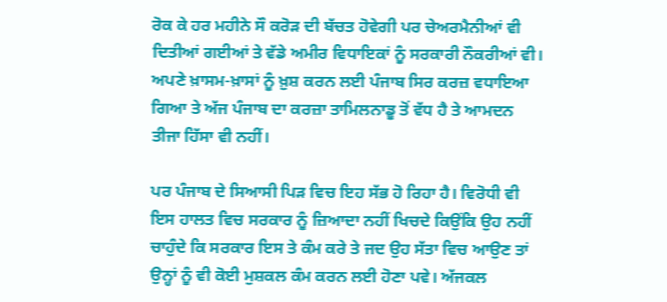ਰੋਕ ਕੇ ਹਰ ਮਹੀਨੇ ਸੌ ਕਰੋੜ ਦੀ ਬੱਚਤ ਹੋਵੇਗੀ ਪਰ ਚੇਅਰਮੈਨੀਆਂ ਵੀ ਦਿਤੀਆਂ ਗਈਆਂ ਤੇ ਵੱਡੇ ਅਮੀਰ ਵਿਧਾਇਕਾਂ ਨੂੰ ਸਰਕਾਰੀ ਨੌਕਰੀਆਂ ਵੀ। ਅਪਣੇ ਖ਼ਾਸਮ-ਖ਼ਾਸਾਂ ਨੂੰ ਖ਼ੁਸ਼ ਕਰਨ ਲਈ ਪੰਜਾਬ ਸਿਰ ਕਰਜ਼ ਵਧਾਇਆ ਗਿਆ ਤੇ ਅੱਜ ਪੰਜਾਬ ਦਾ ਕਰਜ਼ਾ ਤਾਮਿਲਨਾਡੂ ਤੋਂ ਵੱਧ ਹੈ ਤੇ ਆਮਦਨ ਤੀਜਾ ਹਿੱਸਾ ਵੀ ਨਹੀਂ।

ਪਰ ਪੰਜਾਬ ਦੇ ਸਿਆਸੀ ਪਿੜ ਵਿਚ ਇਹ ਸੱਭ ਹੋ ਰਿਹਾ ਹੈ। ਵਿਰੋਧੀ ਵੀ ਇਸ ਹਾਲਤ ਵਿਚ ਸਰਕਾਰ ਨੂੰ ਜ਼ਿਆਦਾ ਨਹੀਂ ਖਿਚਦੇ ਕਿਉਂਕਿ ਉਹ ਨਹੀਂ ਚਾਹੁੰਦੇ ਕਿ ਸਰਕਾਰ ਇਸ ਤੇ ਕੰਮ ਕਰੇ ਤੇ ਜਦ ਉਹ ਸੱਤਾ ਵਿਚ ਆਉਣ ਤਾਂ ਉਨ੍ਹਾਂ ਨੂੰ ਵੀ ਕੋਈ ਮੁਸ਼ਕਲ ਕੰਮ ਕਰਨ ਲਈ ਹੋਣਾ ਪਵੇ। ਅੱਜਕਲ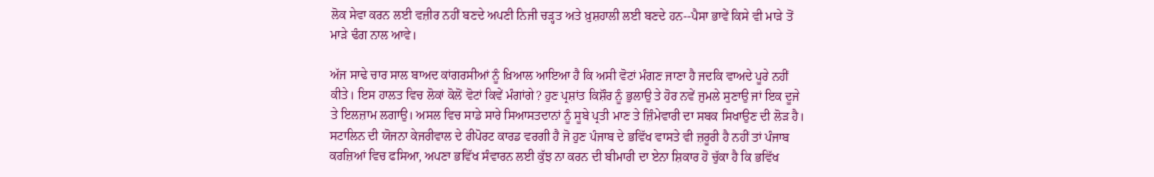ਲੋਕ ਸੇਵਾ ਕਰਨ ਲਈ ਵਜ਼ੀਰ ਨਹੀਂ ਬਣਦੇ ਅਪਣੀ ਨਿਜੀ ਚੜ੍ਹਤ ਅਤੇ ਖ਼ੁਸ਼ਹਾਲੀ ਲਈ ਬਣਦੇ ਹਨ--ਪੈਸਾ ਭਾਵੇਂ ਕਿਸੇ ਵੀ ਮਾੜੇ ਤੋਂ ਮਾੜੇ ਢੰਗ ਨਾਲ ਆਵੇ।

ਅੱਜ ਸਾਢੇ ਚਾਰ ਸਾਲ ਬਾਅਦ ਕਾਂਗਰਸੀਆਂ ਨੂੰ ਖ਼ਿਆਲ ਆਇਆ ਹੈ ਕਿ ਅਸੀ ਵੋਟਾਂ ਮੰਗਣ ਜਾਣਾ ਹੈ ਜਦਕਿ ਵਾਅਦੇ ਪੂਰੇ ਨਹੀਂ ਕੀਤੇ। ਇਸ ਹਾਲਤ ਵਿਚ ਲੋਕਾਂ ਕੋਲੋਂ ਵੋਟਾਂ ਕਿਵੇਂ ਮੰਗਾਂਗੇ? ਹੁਣ ਪ੍ਰਸ਼ਾਂਤ ਕਿਸ਼ੌਰ ਨੂੰ ਭੁਲਾਉ ਤੇ ਹੋਰ ਨਵੇਂ ਜੁਮਲੇ ਸੁਣਾਉ ਜਾਂ ਇਕ ਦੂਜੇ ਤੇ ਇਲਜ਼ਾਮ ਲਗਾਉ। ਅਸਲ ਵਿਚ ਸਾਡੇ ਸਾਰੇ ਸਿਆਸਤਦਾਨਾਂ ਨੂੰ ਸੂਬੇ ਪ੍ਰਤੀ ਮਾਣ ਤੇ ਜ਼ਿੰਮੇਵਾਰੀ ਦਾ ਸਬਕ ਸਿਖਾਉਣ ਦੀ ਲੋੜ ਹੈ। ਸਟਾਲਿਨ ਦੀ ਯੋਜਨਾ ਕੇਜਰੀਵਾਲ ਦੇ ਰੀਪੋਰਟ ਕਾਰਡ ਵਰਗੀ ਹੈ ਜੋ ਹੁਣ ਪੰਜਾਬ ਦੇ ਭਵਿੱਖ ਵਾਸਤੇ ਵੀ ਜ਼ਰੂਰੀ ਹੈ ਨਹੀਂ ਤਾਂ ਪੰਜਾਬ ਕਰਜ਼ਿਆਂ ਵਿਚ ਫਸਿਆ, ਅਪਣਾ ਭਵਿੱਖ ਸੰਵਾਰਨ ਲਈ ਕੁੱਝ ਨਾ ਕਰਨ ਦੀ ਬੀਮਾਰੀ ਦਾ ਏਨਾ ਸ਼ਿਕਾਰ ਹੋ ਚੁੱਕਾ ਹੈ ਕਿ ਭਵਿੱਖ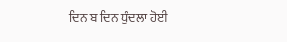ਦਿਨ ਬ ਦਿਨ ਧੁੰਦਲਾ ਹੋਈ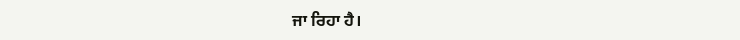ਜਾ ਰਿਹਾ ਹੈ।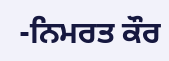-ਨਿਮਰਤ ਕੌਰ